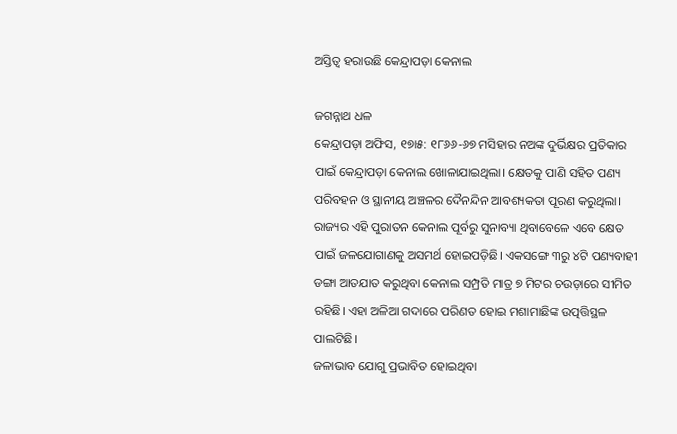ଅସ୍ତିତ୍ୱ ହରାଉଛି କେନ୍ଦ୍ରାପଡ଼ା କେନାଲ

ଜଗନ୍ନାଥ ଧଳ
କେନ୍ଦ୍ରାପଡ଼ା ଅଫିସ, ୧୭ା୫: ୧୮୬୬-୬୭ ମସିହାର ନଅଙ୍କ ଦୁର୍ଭିକ୍ଷର ପ୍ରତିକାର ପାଇଁ କେନ୍ଦ୍ରାପଡ଼ା କେନାଲ ଖୋଳାଯାଇଥିଲା। କ୍ଷେତକୁ ପାଣି ସହିତ ପଣ୍ୟ ପରିବହନ ଓ ସ୍ଥାନୀୟ ଅଞ୍ଚଳର ଦୈନନ୍ଦିନ ଆବଶ୍ୟକତା ପୂରଣ କରୁଥିଲା। ରାଜ୍ୟର ଏହି ପୁରାତନ କେନାଲ ପୂର୍ବରୁ ସୁନାବ୍ୟା ଥିବାବେଳେ ଏବେ କ୍ଷେତ ପାଇଁ ଜଳଯୋଗାଣକୁ ଅସମର୍ଥ ହୋଇପଡ଼ିଛି। ଏକସଙ୍ଗେ ୩ରୁ ୪ଟି ପଣ୍ୟବାହୀ ଡଙ୍ଗା ଆତଯାତ କରୁଥିବା କେନାଲ ସମ୍ପ୍ରତି ମାତ୍ର ୭ ମିଟର ଚଉଡ଼ାରେ ସୀମିତ ରହିଛି। ଏହା ଅଳିଆ ଗଦାରେ ପରିଣତ ହୋଇ ମଶାମାଛିଙ୍କ ଉତ୍ପତ୍ତିସ୍ଥଳ ପାଲଟିଛି।
ଜଳାଭାବ ଯୋଗୁ ପ୍ରଭାବିତ ହୋଇଥିବା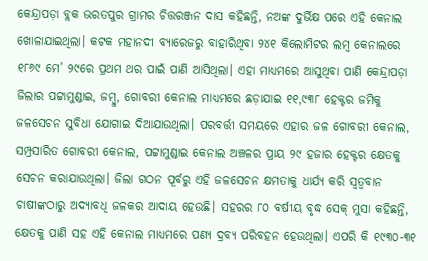କେନ୍ଦ୍ରାପଡ଼ା ବ୍ଲକ ଭରତପୁର ଗ୍ରାମର ଚିତ୍ତରଞ୍ଜନ ଦାସ କହିଛନ୍ତି, ନଅଙ୍କ ଦୁର୍ଭିକ୍ଷ ପରେ ଏହି କେନାଲ ଖୋଳାଯାଇଥିଲା। କଟକ ମହାନଦୀ ବ୍ୟାରେଜରୁ ବାହାରିଥିବା ୨୪୧ କିଲୋମିଟର ଲମ୍ବ କେନାଲରେ ୧୮୬୯ ମେ’ ୨୯ରେ ପ୍ରଥମ ଥର ପାଇଁ ପାଣି ଆସିଥିଲା। ଏହା ମାଧ୍ୟମରେ ଆସୁଥିବା ପାଣି କେନ୍ଦ୍ରାପଡ଼ା ଜିଲାର ପଟ୍ଟାମୁଣ୍ଡାଇ, ଜମ୍ବୁ, ଗୋବରୀ କେନାଲ ମାଧ୍ୟମରେ ଛଡ଼ାଯାଇ ୧୧,୯୩୮ ହେକ୍ଟର ଜମିକୁ ଜଳସେଚନ ସୁବିଧା ଯୋଗାଇ ଦିଆଯାଉଥିଲା। ପରବର୍ତ୍ତୀ ସମୟରେ ଏହାର ଜଳ ଗୋବରୀ କେନାଲ, ସମ୍ପ୍ରସାରିତ ଗୋବରୀ କେନାଲ, ପଟ୍ଟାମୁଣ୍ଡାଇ କେନାଲ ଅଞ୍ଚଳର ପ୍ରାୟ ୨୯ ହଜାର ହେକ୍ଟର କ୍ଷେତକୁ ସେଚନ କରାଯାଉଥିଲା। ଜିଲା ଗଠନ ପୂର୍ବରୁ ଏହି ଜଳସେଚନ କ୍ଷମତାକୁ ଧାର୍ଯ୍ୟ କରି ସ୍ବତ୍ୱବାନ ଚାଷୀଙ୍କଠାରୁ ଅଦ୍ୟାବଧି ଜଳକର ଆଦାୟ ହେଉଛି। ସହରର ୮୦ ବର୍ଷୀୟ ବୃଦ୍ଧ ସେକ୍‌ ମୁସା କହିଛନ୍ତି, କ୍ଷେତକୁ ପାଣି ସହ ଏହି କେନାଲ ମାଧ୍ୟମରେ ପଣ୍ୟ ଦ୍ରବ୍ୟ ପରିବହନ ହେଉଥିଲା। ଏପରି କି ୧୯୩୦-୩୧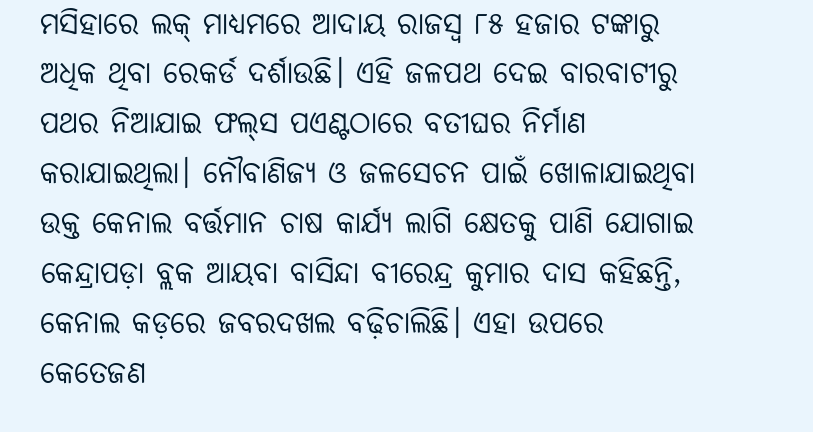ମସିହାରେ ଲକ୍‌ ମାଧ୍ୟମରେ ଆଦାୟ ରାଜସ୍ବ ୮୫ ହଜାର ଟଙ୍କାରୁ ଅଧିକ ଥିବା ରେକର୍ଡ ଦର୍ଶାଉଛି। ଏହି ଜଳପଥ ଦେଇ ବାରବାଟୀରୁ ପଥର ନିଆଯାଇ ଫଲ୍‌ସ ପଏଣ୍ଟଠାରେ ବତୀଘର ନିର୍ମାଣ କରାଯାଇଥିଲା। ନୌବାଣିଜ୍ୟ ଓ ଜଳସେଚନ ପାଇଁ ଖୋଳାଯାଇଥିବା ଉକ୍ତ କେନାଲ ବର୍ତ୍ତମାନ ଚାଷ କାର୍ଯ୍ୟ ଲାଗି କ୍ଷେତକୁ ପାଣି ଯୋଗାଇ କେନ୍ଦ୍ରାପଡ଼ା ବ୍ଲକ ଆୟବା ବାସିନ୍ଦା ବୀରେନ୍ଦ୍ର କୁମାର ଦାସ କହିଛନ୍ତି, କେନାଲ କଡ଼ରେ ଜବରଦଖଲ ବଢ଼ିଚାଲିଛି। ଏହା ଉପରେ କେତେଜଣ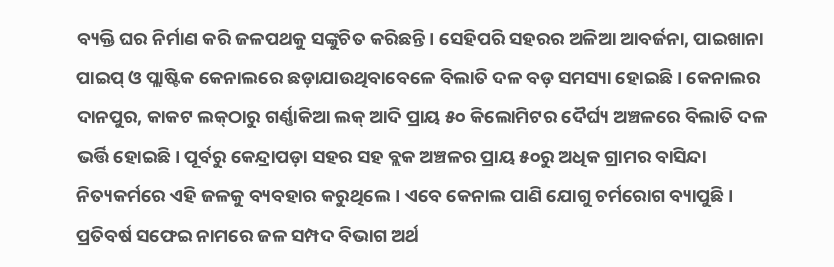ବ୍ୟକ୍ତି ଘର ନିର୍ମାଣ କରି ଜଳପଥକୁ ସଙ୍କୁଚିତ କରିଛନ୍ତି। ସେହିପରି ସହରର ଅଳିଆ ଆବର୍ଜନା, ପାଇଖାନା ପାଇପ୍‌ ଓ ପ୍ଲାଷ୍ଟିକ କେନାଲରେ ଛଡ଼ାଯାଉଥିବାବେଳେ ବିଲାତି ଦଳ ବଡ଼ ସମସ୍ୟା ହୋଇଛି। କେନାଲର ଦାନପୁର, କାକଟ ଲକ୍‌ଠାରୁ ଗର୍ଣ୍ଣାକିଆ ଲକ୍‌ ଆଦି ପ୍ରାୟ ୫୦ କିଲୋମିଟର ଦୈର୍ଘ୍ୟ ଅଞ୍ଚଳରେ ବିଲାତି ଦଳ ଭର୍ତ୍ତି ହୋଇଛି। ପୂର୍ବରୁ କେନ୍ଦ୍ରାପଡ଼ା ସହର ସହ ବ୍ଲକ ଅଞ୍ଚଳର ପ୍ରାୟ ୫୦ରୁ ଅଧିକ ଗ୍ରାମର ବାସିନ୍ଦା ନିତ୍ୟକର୍ମରେ ଏହି ଜଳକୁ ବ୍ୟବହାର କରୁଥିଲେ। ଏବେ କେନାଲ ପାଣି ଯୋଗୁ ଚର୍ମରୋଗ ବ୍ୟାପୁଛି। ପ୍ରତିବର୍ଷ ସଫେଇ ନାମରେ ଜଳ ସମ୍ପଦ ବିଭାଗ ଅର୍ଥ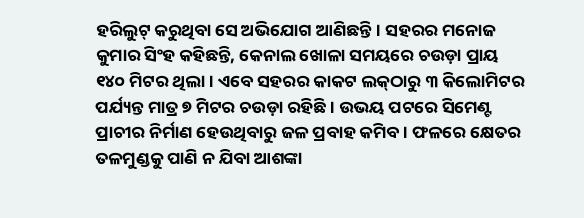ହରିଲୁଟ୍‌ କରୁଥିବା ସେ ଅଭିଯୋଗ ଆଣିଛନ୍ତି। ସହରର ମନୋଜ କୁମାର ସିଂହ କହିଛନ୍ତି, କେନାଲ ଖୋଳା ସମୟରେ ଚଉଡ଼ା ପ୍ରାୟ ୧୪୦ ମିଟର ଥିଲା। ଏବେ ସହରର କାକଟ ଲକ୍‌ଠାରୁ ୩ କିଲୋମିଟର ପର୍ଯ୍ୟନ୍ତ ମାତ୍ର ୭ ମିଟର ଚଉଡ଼ା ରହିଛି। ଉଭୟ ପଟରେ ସିମେଣ୍ଟ ପ୍ରାଚୀର ନିର୍ମାଣ ହେଉଥିବାରୁ ଜଳ ପ୍ରବାହ କମିବ। ଫଳରେ କ୍ଷେତର ତଳମୁଣ୍ଡକୁ ପାଣି ନ ଯିବା ଆଶଙ୍କା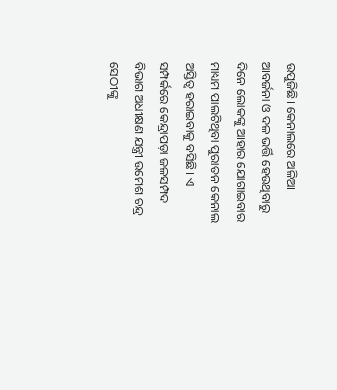ଉପୁଜିଛି। କେନାଲରେ ଅଳିଆ ଆବର୍ଜନା ଓ ଦଳ ଭର୍ତ୍ତି ହେଉଥିବାରୁ ଦିନେ ଲୋକଙ୍କୁ ଆହାର ଯୋଗାଇବାର ମାଧ୍ୟମ ପାଲଟିଥିବା ପୁରାତନ କେନାଲ ଅସ୍ତିତ୍ୱ ହରାଇବାକୁ ବସିଛି। ଏ ସମ୍ପର୍କରେ କେନ୍ଦ୍ରାପଡ଼ା ଜଳସମ୍ପଦ ବିଭାଗ ଅଧୀକ୍ଷଣ ଯନ୍ତ୍ରୀ ଉମେଶ ଚନ୍ଦ୍ର ସେଠୀଙ୍କୁ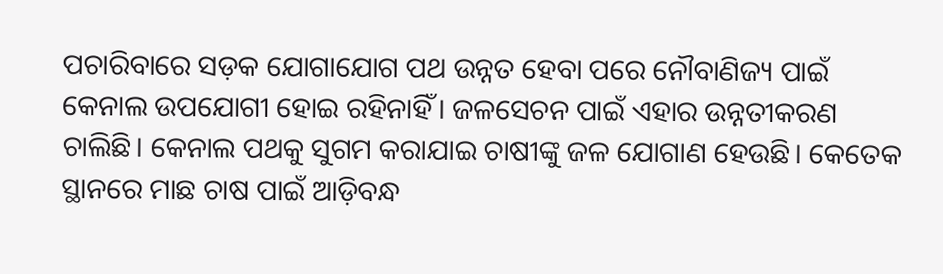ପଚାରିବାରେ ସଡ଼କ ଯୋଗାଯୋଗ ପଥ ଉନ୍ନତ ହେବା ପରେ ନୌବାଣିଜ୍ୟ ପାଇଁ କେନାଲ ଉପଯୋଗୀ ହୋଇ ରହିନାହିଁ। ଜଳସେଚନ ପାଇଁ ଏହାର ଉନ୍ନତୀକରଣ ଚାଲିଛି। କେନାଲ ପଥକୁ ସୁଗମ କରାଯାଇ ଚାଷୀଙ୍କୁ ଜଳ ଯୋଗାଣ ହେଉଛି। କେତେକ ସ୍ଥାନରେ ମାଛ ଚାଷ ପାଇଁ ଆଡ଼ିବନ୍ଧ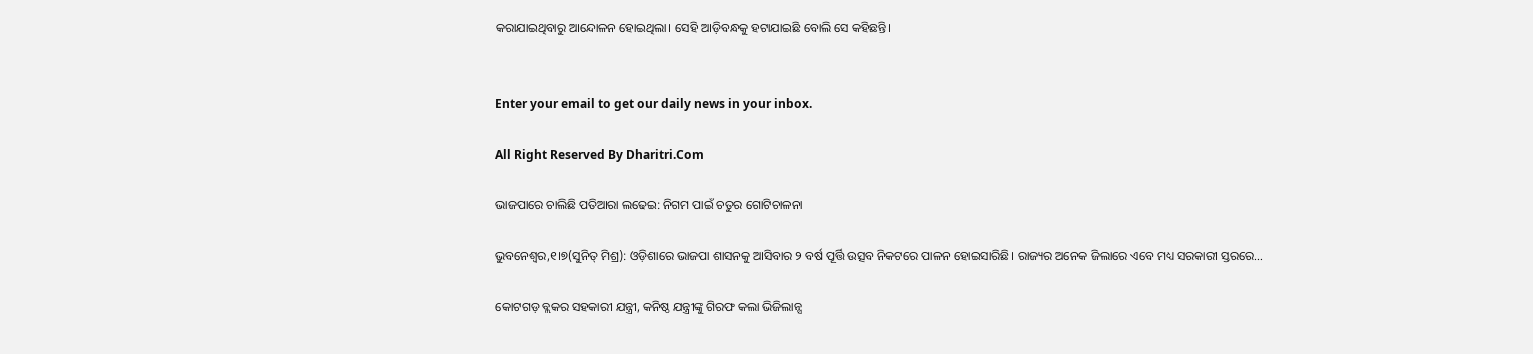କରାଯାଇଥିବାରୁ ଆନ୍ଦୋଳନ ହୋଇଥିଲା। ସେହି ଆଡ଼ିବନ୍ଧକୁ ହଟାଯାଇଛି ବୋଲି ସେ କହିଛନ୍ତି।


Enter your email to get our daily news in your inbox.

All Right Reserved By Dharitri.Com

ଭାଜପାରେ ଚାଲିଛି ପତିଆରା ଲଢେଇ: ନିଗମ ପାଇଁ ଚତୁର ଗୋଟିଚାଳନା

ଭୁବନେଶ୍ୱର,୧।୭(ସୁନିତ୍‌ ମିଶ୍ର): ଓଡ଼ିଶାରେ ଭାଜପା ଶାସନକୁ ଆସିବାର ୨ ବର୍ଷ ପୂର୍ତ୍ତି ଉତ୍ସବ ନିକଟରେ ପାଳନ ହୋଇସାରିଛି। ରାଜ୍ୟର ଅନେକ ଜିଲାରେ ଏବେ ମଧ୍ୟ ସରକାରୀ ସ୍ତରରେ…

କୋଟଗଡ଼ ବ୍ଲକର ସହକାରୀ ଯନ୍ତ୍ରୀ, କନିଷ୍ଠ ଯନ୍ତ୍ରୀଙ୍କୁ ଗିରଫ କଲା ଭିଜିଲାନ୍ସ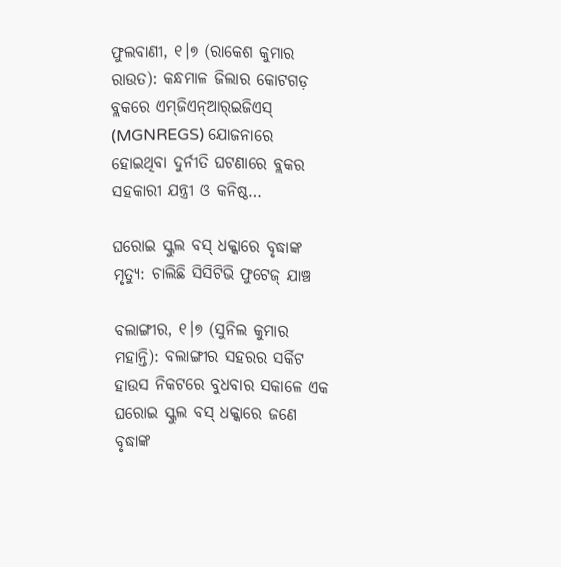ଫୁଲବାଣୀ, ୧।୭ (ରାକେଶ କୁମାର ରାଉତ): କନ୍ଧମାଳ ଜିଲାର କୋଟଗଡ଼ ବ୍ଲକରେ ଏମ୍‌ଜିଏନ୍‌ଆର୍‌ଇଜିଏସ୍‌ (MGNREGS) ଯୋଜନାରେ ହୋଇଥିବା ଦୁର୍ନୀତି ଘଟଣାରେ ବ୍ଲକର ସହକାରୀ ଯନ୍ତ୍ରୀ ଓ କନିଷ୍ଠ…

ଘରୋଇ ସ୍କୁଲ ବସ୍‌ ଧକ୍କାରେ ବୃଦ୍ଧାଙ୍କ ମୃତ୍ୟୁ: ଚାଲିଛି ସିସିଟିଭି ଫୁଟେଜ୍‌ ଯାଞ୍ଚ

ବଲାଙ୍ଗୀର, ୧।୭ (ସୁନିଲ କୁମାର ମହାନ୍ତି): ବଲାଙ୍ଗୀର ସହରର ସର୍କିଟ ହାଉସ ନିକଟରେ ବୁଧବାର ସକାଳେ ଏକ ଘରୋଇ ସ୍କୁଲ ବସ୍‌ ଧକ୍କାରେ ଜଣେ ବୃଦ୍ଧାଙ୍କ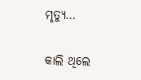ମୃତ୍ୟୁ…

କାଲି ଥିଲେ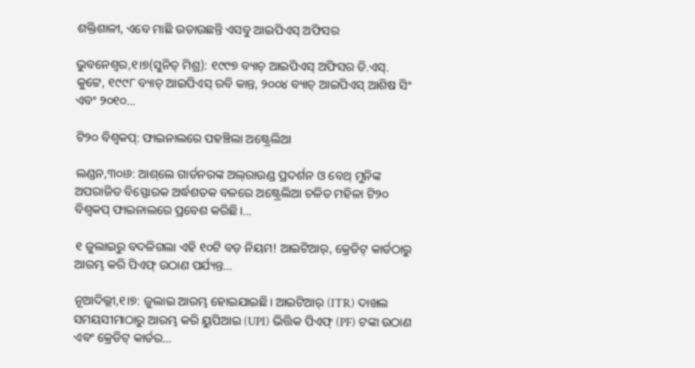ଶକ୍ତିଶାଳୀ, ଏବେ ମାଛି ଉଡାଉଛନ୍ତି ଏସବୁ ଆଇପିଏସ୍‌ ଅଫିସର

ଭୁବନେଶ୍ୱର,୧।୭(ସୁନିତ୍‌ ମିଶ୍ର): ୧୯୯୭ ବ୍ୟାଚ୍‌ ଆଇପିଏସ୍‌ ଅଫିସର ଡି.ଏସ୍‌. କୁଟ୍ଟେ, ୧୯୯୮ ବ୍ୟାଚ୍‌ ଆଇପିଏସ୍‌ ରବି କାନ୍ତ, ୨୦୦୪ ବ୍ୟାଚ୍‌ ଆଇପିଏସ୍‌ ଆଶିଷ ସିଂ ଏବଂ ୨୦୧୦…

ଟି୨୦ ବିଶ୍ୱକପ୍‌: ଫାଇନାଲରେ ପହଞ୍ଚିଲା ଅଷ୍ଟ୍ରେଲିଆ

ଲଣ୍ଡନ,୩୦ା୬: ଆଶ୍‌ଲେ ଗାର୍ଡନରଙ୍କ ଅଲ୍‌ରାଉଣ୍ଡ ପ୍ରଦର୍ଶନ ଓ ବେଥ୍‌ ମୁନିଙ୍କ ଅପରାଜିତ ବିସ୍ଫୋରକ ଅର୍ଦ୍ଧଶତକ ବଳରେ ଅଷ୍ଟ୍ରେଲିଆ ଚଳିତ ମହିଳା ଟି୨୦ ବିଶ୍ୱକପ୍‌ ଫାଇନାଲରେ ପ୍ରବେଶ କରିଛି।…

୧ ଜୁଲାଇରୁ ବଦଳିଗଲା ଏହି ୧୦ଟି ବଡ଼ ନିୟମ! ଆଇଟିଆର୍‌, କ୍ରେଡିଟ୍ କାର୍ଡଠାରୁ ଆରମ୍ଭ କରି ପିଏଫ୍‌ ଉଠାଣ ପର୍ଯ୍ୟନ୍ତ…

ନୂଆଦିଲ୍ଲୀ,୧।୭: ଜୁଲାଇ ଆରମ୍ଭ ହୋଇଯାଇଛି। ଆଇଟିଆର୍ (ITR) ଦାଖଲ ସମୟସୀମାଠାରୁ ଆରମ୍ଭ କରି ୟୁପିଆଇ (UPI) ଭିତ୍ତିକ ପିଏଫ୍ (PF) ଟଙ୍କା ଉଠାଣ ଏବଂ କ୍ରେଡିଟ୍ କାର୍ଡର…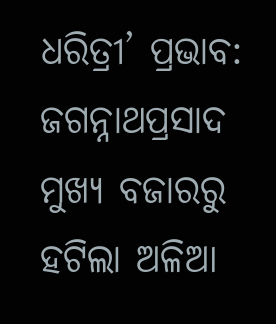ଧରିତ୍ରୀ’ ପ୍ରଭାବ: ଜଗନ୍ନାଥପ୍ରସାଦ ମୁଖ୍ୟ ବଜାରରୁ ହଟିଲା ଅଳିଆ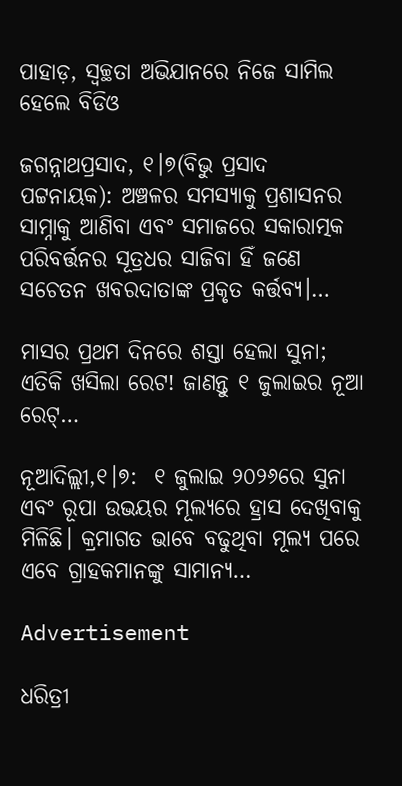ପାହାଡ଼, ସ୍ୱଚ୍ଛତା ଅଭିଯାନରେ ନିଜେ ସାମିଲ ହେଲେ ବିଡିଓ

ଜଗନ୍ନାଥପ୍ରସାଦ, ୧।୭(ବିଭୁ ପ୍ରସାଦ ପଟ୍ଟନାୟକ): ଅଞ୍ଚଳର ସମସ୍ୟାକୁ ପ୍ରଶାସନର ସାମ୍ନାକୁ ଆଣିବା ଏବଂ ସମାଜରେ ସକାରାତ୍ମକ ପରିବର୍ତ୍ତନର ସୂତ୍ରଧର ସାଜିବା ହିଁ ଜଣେ ସଚେତନ ଖବରଦାତାଙ୍କ ପ୍ରକୃତ କର୍ତ୍ତବ୍ୟ।…

ମାସର ପ୍ରଥମ ଦିନରେ ଶସ୍ତା ହେଲା ସୁନା; ଏତିକି ଖସିଲା ରେଟ! ଜାଣନ୍ତୁ ୧ ଜୁଲାଇର ନୂଆ ରେଟ୍…

ନୂଆଦିଲ୍ଲୀ,୧।୭:  ୧ ଜୁଲାଇ ୨୦୨୬ରେ ସୁନା ଏବଂ ରୂପା ଉଭୟର ମୂଲ୍ୟରେ ହ୍ରାସ ଦେଖିବାକୁ ମିଳିଛି। କ୍ରମାଗତ ଭାବେ ବଢୁଥିବା ମୂଲ୍ୟ ପରେ ଏବେ ଗ୍ରାହକମାନଙ୍କୁ ସାମାନ୍ୟ…

Advertisement

ଧରିତ୍ରୀ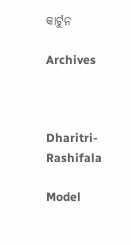କାର୍ଟୁନ

Archives



Dharitri-Rashifala

Model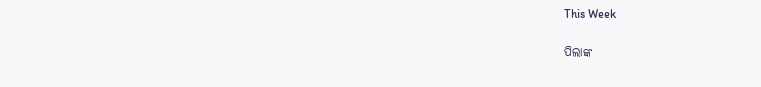This Week

ପିଲାଙ୍କ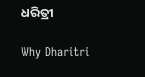ଧରିତ୍ରୀ

Why Dharitri